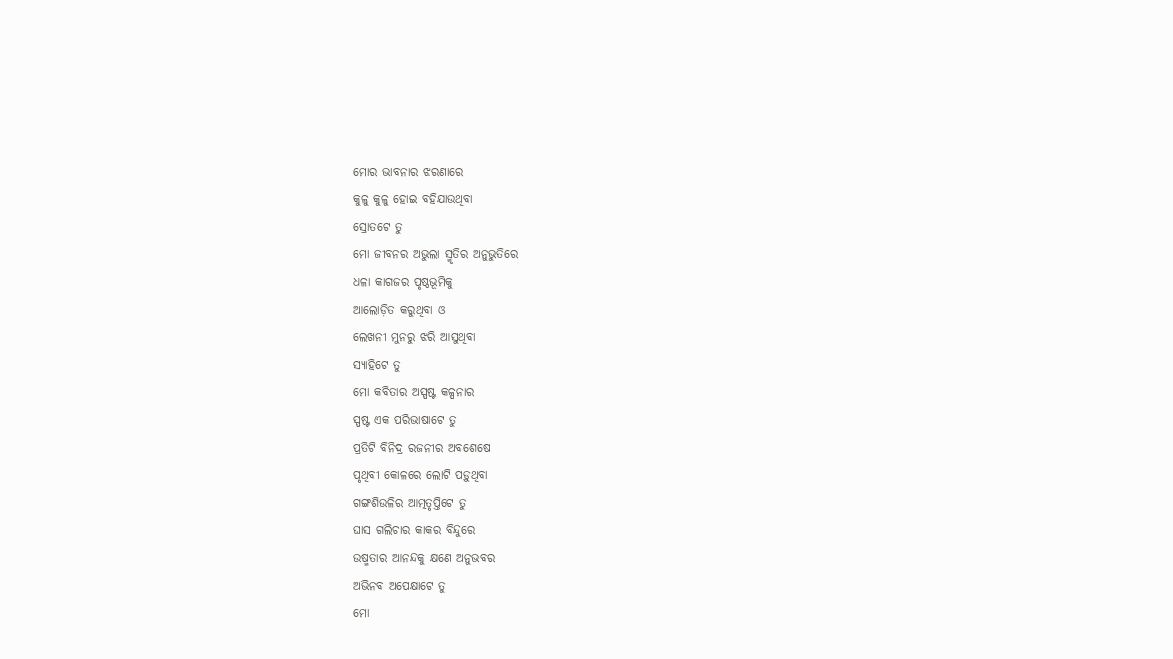ମୋର ଭାବନାର ଝରଣାରେ
କୁଳୁ କୁଳୁ ହୋଇ ବହିଯାଉଥିବା
ସ୍ରୋତଟେ ତୁ
ମୋ ଜୀବନର ଅଭୁଲା ସ୍ମୃତିର ଅନୁଭୁତିରେ
ଧଳା କାଗଜର ପୃଷ୍ଠଭୂମିକୁ
ଆଲୋଡ଼ିତ କରୁଥିବା ଓ
ଲେଖନୀ ମୁନରୁ ଝରି ଆସୁଥିବା
ସ୍ୟାହିଟେ ତୁ
ମୋ କବିତାର ଅସ୍ପଷ୍ଟ କଳ୍ପନାର
ସ୍ପଷ୍ଟ ଏକ ପରିଭାଷାଟେ ତୁ
ପ୍ରତିଟି ବିନିଦ୍ର ରଜନୀର ଅବଶେଷେ
ପୃଥିବୀ କୋଳରେ ଲୋଟି ପଡ଼ୁଥିବା
ଗଙ୍ଗଶିଉଳିର ଆତ୍ମତୃପ୍ତିଟେ ତୁ
ଘାସ ଗଲିଚାର କାକର ବିନ୍ଦୁରେ
ଉଷ୍ମତାର ଆନନ୍ଦକୁ କ୍ଷଣେ ଅନୁଭବର
ଅଭିନବ ଅପେକ୍ଷାଟେ ତୁ
ମୋ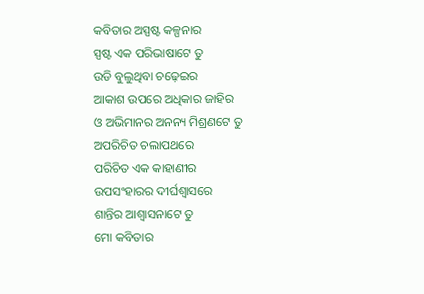କବିତାର ଅସ୍ପଷ୍ଟ କଳ୍ପନାର
ସ୍ପଷ୍ଟ ଏକ ପରିଭାଷାଟେ ତୁ
ଉଡି ବୁଲୁଥିବା ଚଢ଼େଇର
ଆକାଶ ଉପରେ ଅଧିକାର ଜାହିର
ଓ ଅଭିମାନର ଅନନ୍ୟ ମିଶ୍ରଣଟେ ତୁ
ଅପରିଚିତ ଚଲାପଥରେ
ପରିଚିତ ଏକ କାହାଣୀର
ଉପସଂହାରର ଦୀର୍ଘଶ୍ୱାସରେ
ଶାନ୍ତିର ଆଶ୍ଵାସନାଟେ ତୁ
ମୋ କବିତାର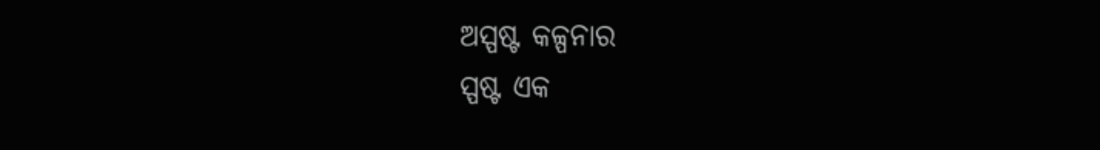ଅସ୍ପଷ୍ଟ କଳ୍ପନାର
ସ୍ପଷ୍ଟ ଏକ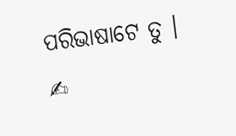ପରିଭାଷାଟେ ତୁ ।
✍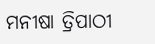ମନୀଷା ତ୍ରିପାଠୀ